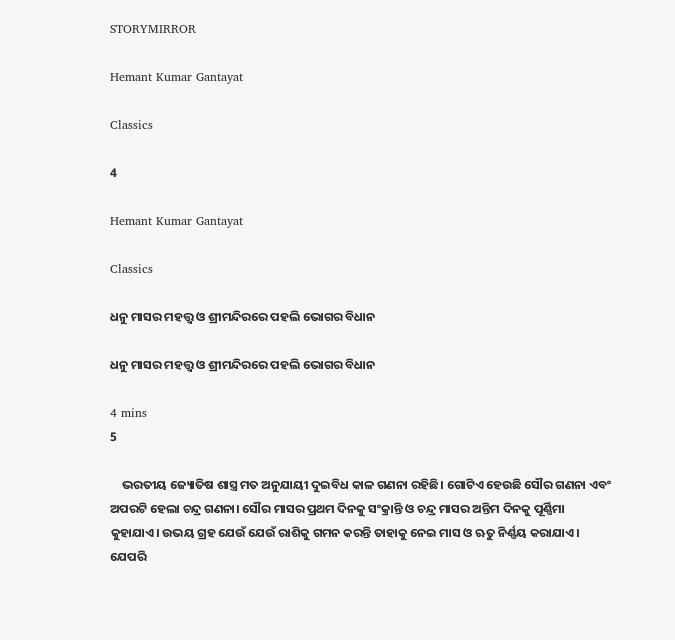STORYMIRROR

Hemant Kumar Gantayat

Classics

4

Hemant Kumar Gantayat

Classics

ଧନୁ ମାସର ମହତ୍ତ୍ଵ ଓ ଶ୍ରୀମନ୍ଦିରରେ ପହଲି ଭୋଗର ବିଧାନ

ଧନୁ ମାସର ମହତ୍ତ୍ଵ ଓ ଶ୍ରୀମନ୍ଦିରରେ ପହଲି ଭୋଗର ବିଧାନ

4 mins
5

    ଭରତୀୟ ଜ୍ୟୋତିଷ ଶାସ୍ତ୍ର ମତ ଅନୁଯାୟୀ ଦୁଇବିଧ କାଳ ଗଣନା ରହିଛି। ଗୋଟିଏ ହେଉଛି ସୌର ଗଣନା ଏବଂ ଅପରଟି ହେଲା ଚନ୍ଦ୍ର ଗଣନା। ସୌର ମାସର ପ୍ରଥମ ଦିନକୁ ସଂକ୍ରାନ୍ତି ଓ ଚନ୍ଦ୍ର ମାସର ଅନ୍ତିମ ଦିନକୁ ପୂର୍ଣ୍ଣିମା କୁହାଯାଏ। ଉଭୟ ଗ୍ରହ ଯେଉଁ ଯେଉଁ ରାଶିକୁ ଗମନ କରନ୍ତି ତାହାକୁ ନେଇ ମାସ ଓ ଋତୁ ନିର୍ଣ୍ଣୟ କରାଯାଏ। ଯେପରି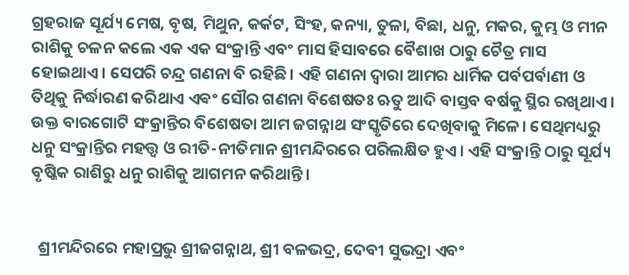ଗ୍ରହରାଜ ସୂର୍ଯ୍ୟ ମେଷ, ବୃଷ, ମିଥୁନ, କର୍କଟ, ସିଂହ, କନ୍ୟା, ତୁଳା, ବିଛା, ଧନୁ, ମକର, କୁମ୍ଭ ଓ ମୀନ ରାଶିକୁ ଚଳନ କଲେ ଏକ ଏକ ସଂକ୍ରାନ୍ତି ଏବଂ ମାସ ହିସାବରେ ବୈଶାଖ ଠାରୁ ଚୈତ୍ର ମାସ ହୋଇଥାଏ। ସେପରି ଚନ୍ଦ୍ର ଗଣନା ବି ରହିଛି। ଏହି ଗଣନା ଦ୍ଵାରା ଆମର ଧାର୍ମିକ ପର୍ବପର୍ବାଣୀ ଓ ତିଥିକୁ ନିର୍ଦ୍ଧାରଣ କରିଥାଏ ଏଵଂ ସୌର ଗଣନା ବିଶେଷତଃ ଋତୁ ଆଦି ବାସ୍ତବ ବର୍ଷକୁ ସ୍ଥିର ରଖିଥାଏ । ଉକ୍ତ ବାରଗୋଟି ସଂକ୍ରାନ୍ତିର ବିଶେଷତା ଆମ ଜଗନ୍ନାଥ ସଂସ୍କୃତିରେ ଦେଖିବାକୁ ମିଳେ। ସେଥିମଧ୍ୟରୁ ଧନୁ ସଂକ୍ରାନ୍ତିର ମହତ୍ତ୍ୱ ଓ ରୀତି-ନୀତିମାନ ଶ୍ରୀମନ୍ଦିରରେ ପରିଲକ୍ଷିତ ହୁଏ। ଏହି ସଂକ୍ରାନ୍ତି ଠାରୁ ସୂର୍ଯ୍ୟ ବୃଷ୍କିକ ରାଶିରୁ ଧନୁ ରାଶିକୁ ଆଗମନ କରିଥାନ୍ତି।


  ଶ୍ରୀମନ୍ଦିରରେ ମହାପ୍ରଭୁ ଶ୍ରୀଜଗନ୍ନାଥ, ଶ୍ରୀ ବଳଭଦ୍ର, ଦେବୀ ସୁଭଦ୍ରା ଏବଂ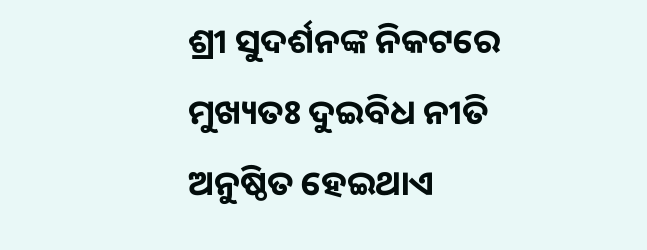ଶ୍ରୀ ସୁଦର୍ଶନଙ୍କ ନିକଟରେ ମୁଖ୍ୟତଃ ଦୁଇବିଧ ନୀତି ଅନୁଷ୍ଠିତ ହେଇଥାଏ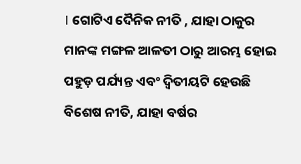। ଗୋଟିଏ ଦୈନିକ ନୀତି , ଯାହା ଠାକୁର ମାନଙ୍କ ମଙ୍ଗଳ ଆଳତୀ ଠାରୁ ଆରମ୍ଭ ହୋଇ ପହୁଡ଼ ପର୍ଯ୍ୟନ୍ତ ଏବଂ ଦ୍ବିତୀୟଟି ହେଉଛି ବିଶେଷ ନୀତି, ଯାହା ବର୍ଷର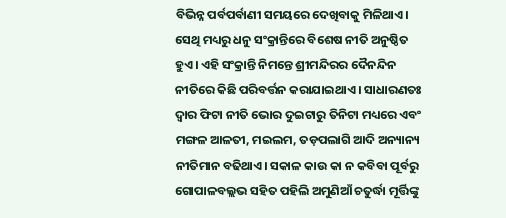ବିଭିନ୍ନ ପର୍ବପର୍ବାଣୀ ସମୟରେ ଦେଖିବାକୁ ମିଳିଥାଏ। ସେଥି ମଧ୍ୟରୁ ଧନୁ ସଂକ୍ରାନ୍ତିରେ ବିଶେଷ ନୀତି ଅନୁଷ୍ଠିତ ହୁଏ। ଏହି ସଂକ୍ରାନ୍ତି ନିମନ୍ତେ ଶ୍ରୀମନ୍ଦିରର ଦୈନନ୍ଦିନ ନୀତିରେ କିଛି ପରିବର୍ତ୍ତନ କରାଯାଇଥାଏ । ସାଧାରଣତଃ ଦ୍ୱାର ଫିଟା ନୀତି ଭୋର ଦୁଇଟାରୁ ତିନିଟା ମଧ୍ୟରେ ଏବଂ ମଙ୍ଗଳ ଆଳତୀ, ମଇଲମ, ତଡ଼ପଲାଗି ଆଦି ଅନ୍ୟାନ୍ୟ ନୀତିମାନ ବଢିଥାଏ। ସକାଳ କାଉ କା ନ କବିବା ପୂର୍ବରୁ ଗୋପାଳବଲ୍ଲଭ ସହିତ ପହିଲି ଅମୁଣିଆଁ ଚତୁର୍ଦ୍ଧା ମୂର୍ତ୍ତିଙ୍କୁ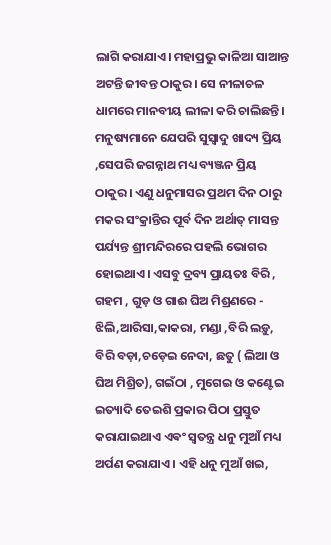ଲାଗି କରାଯାଏ। ମହାପ୍ରଭୁ କାଳିଆ ସାଆନ୍ତ ଅଟନ୍ତି ଜୀବନ୍ତ ଠାକୁର। ସେ ନୀଳାଚଳ ଧାମରେ ମାନବୀୟ ଲୀଳା କରି ଚାଲିଛନ୍ତି। ମନୁଷ୍ୟମାନେ ଯେପରି ସୁସ୍ୱାଦୁ ଖାଦ୍ୟ ପ୍ରିୟ ,ସେପରି ଜଗନ୍ନାଥ ମଧ୍ୟ ବ୍ୟଞ୍ଜନ ପ୍ରିୟ ଠାକୁର। ଏଣୁ ଧନୁମାସର ପ୍ରଥମ ଦିନ ଠାରୁ ମକର ସଂକ୍ରାନ୍ତିର ପୂର୍ବ ଦିନ ଅର୍ଥାତ୍ ମାସନ୍ତ ପର୍ଯ୍ୟନ୍ତ ଶ୍ରୀମନ୍ଦିରରେ ପହଲି ଭୋଗର ହୋଇଥାଏ। ଏସବୁ ଦ୍ରବ୍ୟ ପ୍ରାୟତଃ ବିରି , ଗହମ , ଗୁଡ଼ ଓ ଗାଈ ଘିଅ ମିଶ୍ରଣରେ - ଝିଲି,ଆରିସା,କାକରା, ମଣ୍ଡା ,ବିରି ଲଡ଼ୁ, ବିରି ବଡ଼ା,ଚଡ଼େଇ ନେଦା, ଛତୁ ( ଲିଆ ଓ ଘିଅ ମିଶ୍ରିତ), ଗଇଁଠା , ମୁଗେଇ ଓ କଣ୍ଟେଇ ଇତ୍ୟାଦି ତେଇଶି ପ୍ରକାର ପିଠା ପ୍ରସ୍ତୁତ କରାଯାଇଥାଏ ଏଵଂ ସ୍ଵତନ୍ତ୍ର ଧନୁ ମୁଆଁ ମଧ୍ୟ ଅର୍ପଣ କରାଯାଏ। ଏହି ଧନୁ ମୁଆଁ ଖଇ,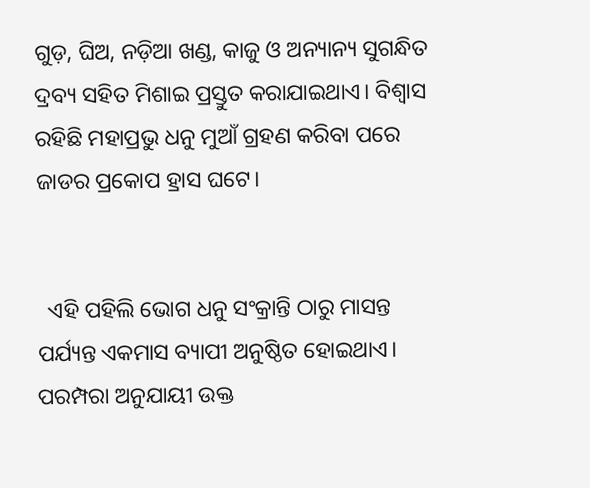ଗୁଡ଼, ଘିଅ, ନଡ଼ିଆ ଖଣ୍ଡ, କାଜୁ ଓ ଅନ୍ୟାନ୍ୟ ସୁଗନ୍ଧିତ ଦ୍ରବ୍ୟ ସହିତ ମିଶାଇ ପ୍ରସ୍ତୁତ କରାଯାଇଥାଏ। ବିଶ୍ବାସ ରହିଛି ମହାପ୍ରଭୁ ଧନୁ ମୁଆଁ ଗ୍ରହଣ କରିବା ପରେ ଜାଡର ପ୍ରକୋପ ହ୍ରାସ ଘଟେ।


  ଏହି ପହିଲି ଭୋଗ ଧନୁ ସଂକ୍ରାନ୍ତି ଠାରୁ ମାସନ୍ତ ପର୍ଯ୍ୟନ୍ତ ଏକମାସ ବ୍ୟାପୀ ଅନୁଷ୍ଠିତ ହୋଇଥାଏ। ପରମ୍ପରା ଅନୁଯାୟୀ ଉକ୍ତ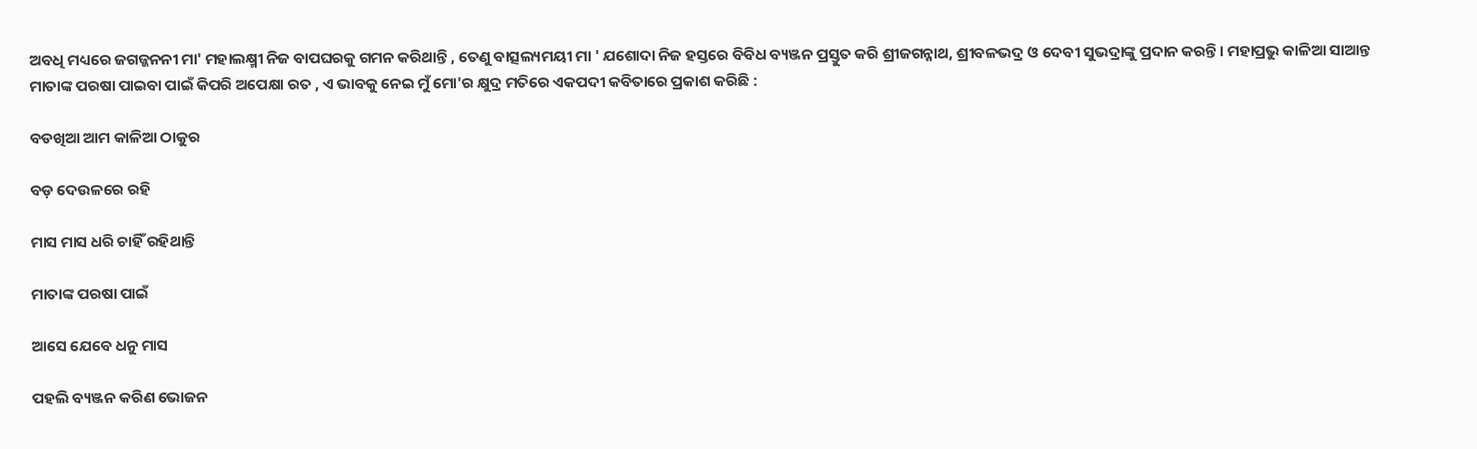ଅବଧି ମଧ୍ୟରେ ଜଗଜ୍ଜନନୀ ମା' ମହାଲକ୍ଷ୍ମୀ ନିଜ ବାପଘରକୁ ଗମନ କରିଥାନ୍ତି , ତେଣୁ ବାତ୍ସଲ୍ୟମୟୀ ମା ' ଯଶୋଦା ନିଜ ହସ୍ତରେ ବିବିଧ ବ୍ୟଞ୍ଜନ ପ୍ରସ୍ତୁତ କରି ଶ୍ରୀଜଗନ୍ନାଥ, ଶ୍ରୀବଳଭଦ୍ର ଓ ଦେବୀ ସୁଭଦ୍ରାଙ୍କୁ ପ୍ରଦାନ କରନ୍ତି। ମହାପ୍ରଭୁ କାଳିଆ ସାଆନ୍ତ ମାତାଙ୍କ ପରଷା ପାଇବା ପାଇଁ କିପରି ଅପେକ୍ଷା ରତ , ଏ ଭାବକୁ ନେଇ ମୁଁ ମୋ'ର କ୍ଷୁଦ୍ର ମତିରେ ଏକପଦୀ କବିତାରେ ପ୍ରକାଶ କରିଛି :

ବଡଖିଆ ଆମ କାଳିଆ ଠାକୁର

ବଡ଼ ଦେଉଳରେ ରହି

ମାସ ମାସ ଧରି ଚାହିଁ ରହିଥାନ୍ତି

ମାତାଙ୍କ ପରଷା ପାଇଁ

ଆସେ ଯେବେ ଧନୁ ମାସ

ପହଲି ବ୍ୟଞ୍ଜନ କରିଣ ଭୋଜନ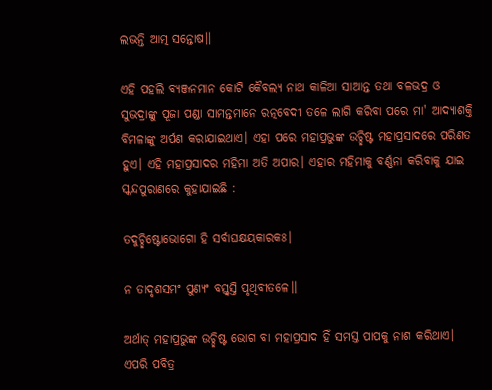ଲଭନ୍ତି ଆତ୍ମ ସନ୍ତୋଷ।।

ଏହି ପହଲି ବ୍ୟଞ୍ଜନମାନ କୋଟି କୈବଲ୍ୟ ନାଥ କାଳିଆ ସାଆନ୍ତ ତଥା ବଳଭଦ୍ର ଓ ସୁଭଦ୍ରାଙ୍କୁ ପୂଜା ପଣ୍ଡା ସାମନ୍ତମାନେ ରତ୍ନବେଦୀ ତଳେ ଲାଗି କରିବା ପରେ ମା' ଆଦ୍ୟାଶକ୍ତି ବିମଳାଙ୍କୁ ଅର୍ପଣ କରାଯାଇଥାଏ। ଏହା ପରେ ମହାପ୍ରଭୁଙ୍କ ଉଚ୍ଛିଷ୍ଟ ମହାପ୍ରସାଦରେ ପରିଣତ ହୁଏ। ଏହି ମହାପ୍ରସାଦର ମହିମା ଅତି ଅପାର। ଏହାର ମହିମାକୁ ବର୍ଣ୍ଣନା କରିବାକୁ ଯାଇ ସ୍କନ୍ଦପୁରାଣରେ କୁହାଯାଇଛି :

ତଦୁଚ୍ଛିଷ୍ଟୋଭୋଗୋ ହି ସର୍ବାଘକ୍ଷୟକାରକଃ।

ନ ତାଦୃଶସମଂ ପୁଣ୍ୟଂ ବସ୍ତ୍ଵସ୍ତି ପୃଥିବୀତଳେ।।

ଅର୍ଥାତ୍ ମହାପ୍ରଭୁଙ୍କ ଉଚ୍ଛିଷ୍ଟ ଭୋଗ ବା ମହାପ୍ରସାଦ ହିଁ ସମସ୍ତ ପାପକୁ ନାଶ କରିଥାଏ। ଏପରି ପବିତ୍ର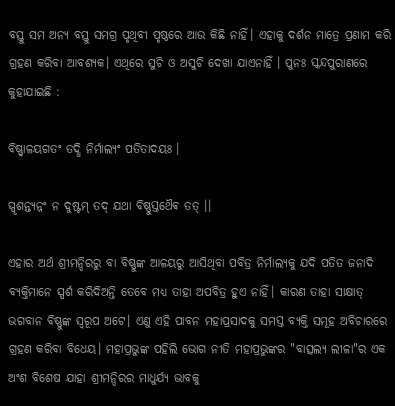ବସ୍ତୁ ସମ ଅନ୍ୟ ବସ୍ତୁ ସମଗ୍ର ପୃଥିବୀ ପୃଷ୍ଠରେ ଆଉ କିଛି ନାହିଁ। ଏହାକୁ ଦର୍ଶନ ମାତ୍ରେ ପ୍ରଣାମ କରି ଗ୍ରହଣ କରିବା ଆବଶ୍ୟକ। ଏଥିରେ ସୁଚି ଓ ଅସୁଚି ଦେଖା ଯାଏନାହିଁ । ପୁନଃ ସ୍କନ୍ଦପୁରାଣରେ କୁହାଯାଇଛି :

ବିଷ୍ଣ୍ବାଳୟଗତଂ ତଦ୍ଧି ନିର୍ମାଲ୍ୟଂ ପତିତାଦୟଃ ।

ସ୍ପୃଶନ୍ତ୍ଯନ୍ନଂ ନ ଦୁଷ୍ଟମ୍ ତଦ୍ ଯଥା ବିଷ୍ଣୁସ୍ତଥୈଵ ତତ୍ ।।

ଏହାର ଅର୍ଥ ଶ୍ରୀମନ୍ଦିରରୁ ବା ବିଷ୍ଣୁଙ୍କ ଆଳୟରୁ ଆସିଥିବା ପବିତ୍ର ନିର୍ମାଲ୍ୟକୁ ଯଦି ପତିତ ଜନାଦି ବ୍ୟକ୍ତିମାନେ ସ୍ପର୍ଶ କରିଦିଅନ୍ତି ତେବେ ମଧ୍ୟ ତାହା ଅପବିତ୍ର ହୁଏ ନାହିଁ। କାରଣ ତାହା ସାକ୍ଷାତ୍ ଭଗବାନ ବିଷ୍ଣୁଙ୍କ ସ୍ବରୂପ ଅଟେ। ଏଣୁ ଏହି ପାବନ ମହାପ୍ରସାଦକୁ ସମସ୍ତ ବ୍ୟକ୍ତି ସମୂହ ଅବିଚାରରେ ଗ୍ରହଣ କରିବା ବିଧେୟ। ମହାପ୍ରଭୁଙ୍କ ପହିଲି ଭୋଗ ନୀତି ମହାପ୍ରଭୁଙ୍କର "ବାତ୍ସଲ୍ୟ ଲୀଳା"ର ଏକ ଅଂଶ ବିଶେଷ ଯାହା ଶ୍ରୀମନ୍ଦିରର ମାଧୁର୍ଯ୍ୟ ଭାବକୁ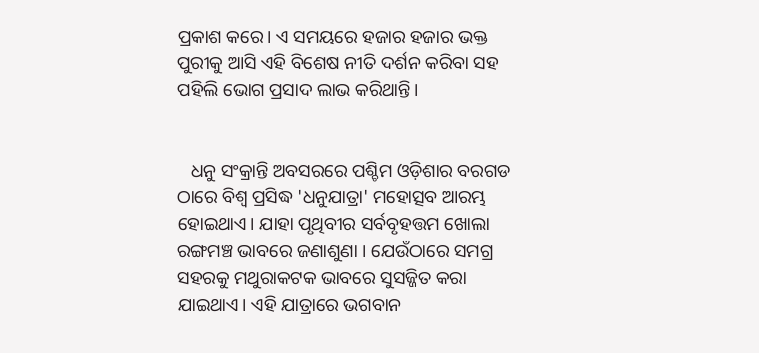ପ୍ରକାଶ କରେ। ଏ ସମୟରେ ହଜାର ହଜାର ଭକ୍ତ ପୁରୀକୁ ଆସି ଏହି ବିଶେଷ ନୀତି ଦର୍ଶନ କରିବା ସହ ପହିଲି ଭୋଗ ପ୍ରସାଦ ଲାଭ କରିଥାନ୍ତି।


   ଧନୁ ସଂକ୍ରାନ୍ତି ଅବସରରେ ପଶ୍ଚିମ ଓଡ଼ିଶାର ବରଗଡ ଠାରେ ବିଶ୍ୱ ପ୍ରସିଦ୍ଧ 'ଧନୁଯାତ୍ରା' ମହୋତ୍ସବ ଆରମ୍ଭ ହୋଇଥାଏ। ଯାହା ପୃଥିବୀର ସର୍ବବୃହତ୍ତମ ଖୋଲା ରଙ୍ଗମଞ୍ଚ ଭାବରେ ଜଣାଶୁଣା । ଯେଉଁଠାରେ ସମଗ୍ର ସହରକୁ ମଥୁରାକଟକ ଭାବରେ ସୁସଜ୍ଜିତ କରା ଯାଇଥାଏ। ଏହି ଯାତ୍ରାରେ ଭଗବାନ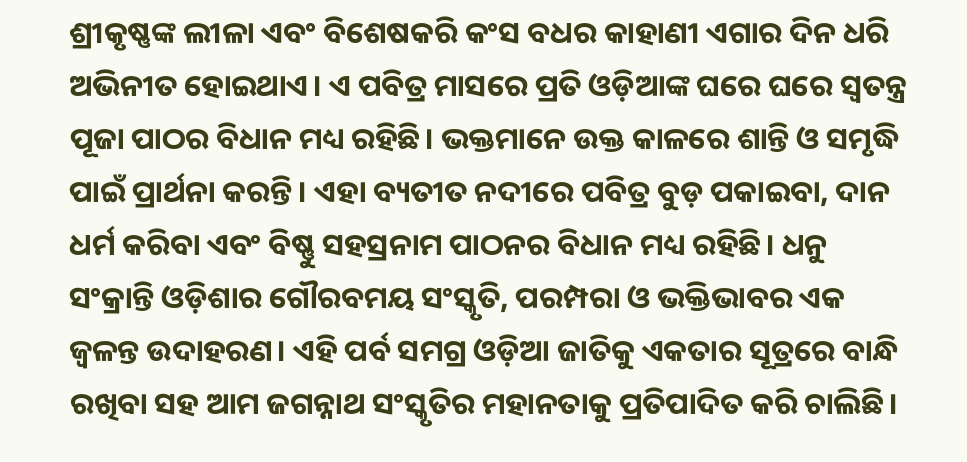ଶ୍ରୀକୃଷ୍ଣଙ୍କ ଲୀଳା ଏବଂ ବିଶେଷକରି କଂସ ବଧର କାହାଣୀ ଏଗାର ଦିନ ଧରି ଅଭିନୀତ ହୋଇଥାଏ। ଏ ପବିତ୍ର ମାସରେ ପ୍ରତି ଓଡ଼ିଆଙ୍କ ଘରେ ଘରେ ସ୍ୱତନ୍ତ୍ର ପୂଜା ପାଠର ବିଧାନ ମଧ୍ୟ ରହିଛି। ଭକ୍ତମାନେ ଉକ୍ତ କାଳରେ ଶାନ୍ତି ଓ ସମୃଦ୍ଧି ପାଇଁ ପ୍ରାର୍ଥନା କରନ୍ତି। ଏହା ବ୍ୟତୀତ ନଦୀରେ ପବିତ୍ର ବୁଡ଼ ପକାଇବା, ଦାନ ଧର୍ମ କରିବା ଏବଂ ବିଷ୍ଣୁ ସହସ୍ରନାମ ପାଠନର ବିଧାନ ମଧ୍ୟ ରହିଛି। ଧନୁ ସଂକ୍ରାନ୍ତି ଓଡ଼ିଶାର ଗୌରବମୟ ସଂସ୍କୃତି, ପରମ୍ପରା ଓ ଭକ୍ତିଭାବର ଏକ ଜ୍ୱଳନ୍ତ ଉଦାହରଣ। ଏହି ପର୍ବ ସମଗ୍ର ଓଡ଼ିଆ ଜାତିକୁ ଏକତାର ସୂତ୍ରରେ ବାନ୍ଧି ରଖିବା ସହ ଆମ ଜଗନ୍ନାଥ ସଂସ୍କୃତିର ମହାନତାକୁ ପ୍ରତିପାଦିତ କରି ଚାଲିଛି।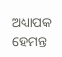ଅଧ୍ୟାପକ ହେମନ୍ତ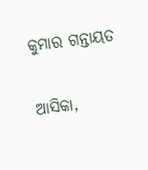କୁମାର ଗନ୍ତାୟତ

ଆସିକା,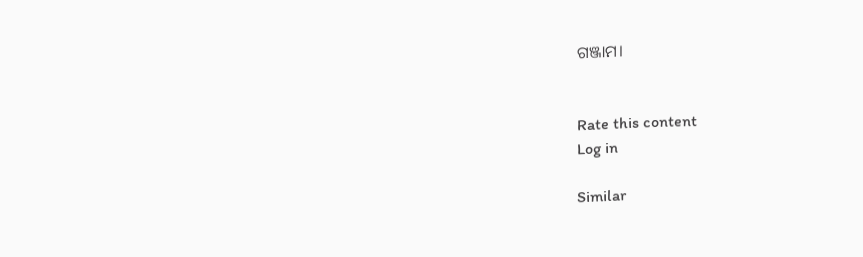ଗଞ୍ଜାମ।


Rate this content
Log in

Similar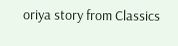oriya story from Classics